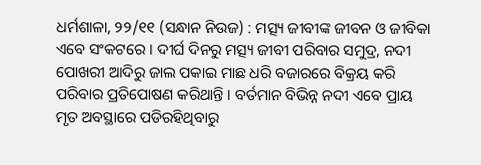ଧର୍ମଶାଳା, ୨୨/୧୧ (ସନ୍ଧାନ ନିଉଜ) : ମତ୍ସ୍ୟ ଜୀବୀଙ୍କ ଜୀବନ ଓ ଜୀବିକା ଏବେ ସଂକଟରେ । ଦୀର୍ଘ ଦିନରୁ ମତ୍ସ୍ୟ ଜୀବୀ ପରିବାର ସମୁଦ୍ର, ନଦୀ ପୋଖରୀ ଆଦିରୁ ଜାଲ ପକାଇ ମାଛ ଧରି ବଜାରରେ ବିକ୍ରୟ କରି ପରିବାର ପ୍ରତିପୋଷଣ କରିଥାନ୍ତି । ବର୍ତମାନ ବିଭିନ୍ନ ନଦୀ ଏବେ ପ୍ରାୟ ମୃତ ଅବସ୍ଥାରେ ପଡିରହିଥିବାରୁ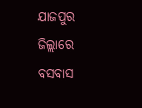ଯାଜପୁର ଜିଲ୍ଲାରେ ବସବାସ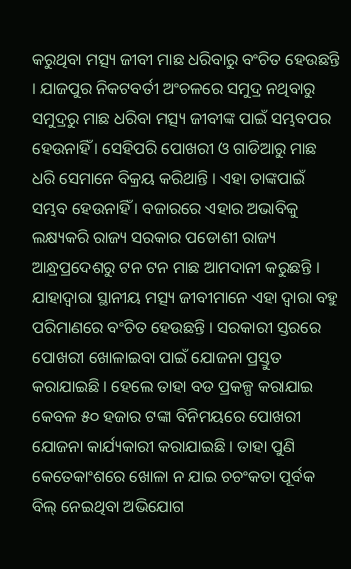କରୁଥିବା ମତ୍ସ୍ୟ ଜୀବୀ ମାଛ ଧରିବାରୁ ବଂଚିତ ହେଉଛନ୍ତି । ଯାଜପୁର ନିକଟବର୍ତୀ ଅଂଚଳରେ ସମୁଦ୍ର ନଥିବାରୁ ସମୁଦ୍ରରୁ ମାଛ ଧରିବା ମତ୍ସ୍ୟ ଜୀବୀଙ୍କ ପାଇଁ ସମ୍ଭବପର ହେଉନାହିଁ । ସେହିପରି ପୋଖରୀ ଓ ଗାଡିଆରୁ ମାଛ ଧରି ସେମାନେ ବିକ୍ରୟ କରିଥାନ୍ତି । ଏହା ତାଙ୍କପାଇଁ ସମ୍ଭବ ହେଉନାହିଁ । ବଜାରରେ ଏହାର ଅଭାବିକୁ ଲକ୍ଷ୍ୟକରି ରାଜ୍ୟ ସରକାର ପଡୋଶୀ ରାଜ୍ୟ ଆନ୍ଧ୍ରପ୍ରଦେଶରୁ ଟନ ଟନ ମାଛ ଆମଦାନୀ କରୁଛନ୍ତି । ଯାହାଦ୍ୱାରା ସ୍ଥାନୀୟ ମତ୍ସ୍ୟ ଜୀବୀମାନେ ଏହା ଦ୍ୱାରା ବହୁ ପରିମାଣରେ ବଂଚିତ ହେଉଛନ୍ତି । ସରକାରୀ ସ୍ତରରେ ପୋଖରୀ ଖୋଳାଇବା ପାଇଁ ଯୋଜନା ପ୍ରସ୍ତୁତ କରାଯାଇଛି । ହେଲେ ତାହା ବଡ ପ୍ରକଳ୍ପ କରାଯାଇ କେବଳ ୫୦ ହଜାର ଟଙ୍କା ବିନିମୟରେ ପୋଖରୀ ଯୋଜନା କାର୍ଯ୍ୟକାରୀ କରାଯାଇଛି । ତାହା ପୁଣି କେତେକାଂଶରେ ଖୋଳା ନ ଯାଇ ଚଚଂକତା ପୂର୍ବକ ବିଲ୍ ନେଇଥିବା ଅଭିଯୋଗ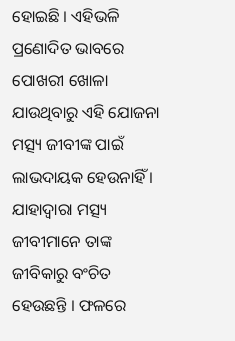ହୋଇଛି । ଏହିଭଳି ପ୍ରଣୋଦିତ ଭାବରେ ପୋଖରୀ ଖୋଳା ଯାଉଥିବାରୁ ଏହି ଯୋଜନା ମତ୍ସ୍ୟ ଜୀବୀଙ୍କ ପାଇଁ ଲାଭଦାୟକ ହେଉନାହିଁ । ଯାହାଦ୍ୱାରା ମତ୍ସ୍ୟ ଜୀବୀମାନେ ତାଙ୍କ ଜୀବିକାରୁ ବଂଚିତ ହେଉଛନ୍ତି । ଫଳରେ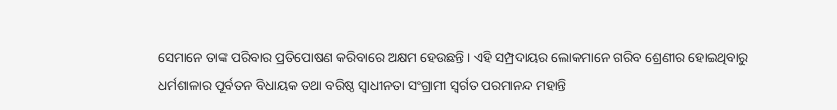ସେମାନେ ତାଙ୍କ ପରିବାର ପ୍ରତିପୋଷଣ କରିବାରେ ଅକ୍ଷମ ହେଉଛନ୍ତି । ଏହି ସମ୍ପ୍ରଦାୟର ଲୋକମାନେ ଗରିବ ଶ୍ରେଣୀର ହୋଇଥିବାରୁ ଧର୍ମଶାଳାର ପୂର୍ବତନ ବିଧାୟକ ତଥା ବରିଷ୍ଠ ସ୍ୱାଧୀନତା ସଂଗ୍ରାମୀ ସ୍ୱର୍ଗତ ପରମାନନ୍ଦ ମହାନ୍ତି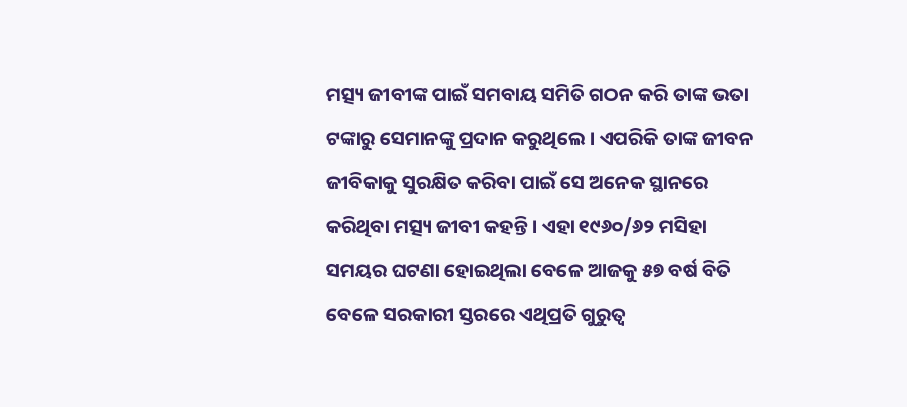ମତ୍ସ୍ୟ ଜୀବୀଙ୍କ ପାଇଁ ସମବାୟ ସମିତି ଗଠନ କରି ତାଙ୍କ ଭତା ଟଙ୍କାରୁ ସେମାନଙ୍କୁ ପ୍ରଦାନ କରୁଥିଲେ । ଏପରିକି ତାଙ୍କ ଜୀବନ ଜୀବିକାକୁ ସୁରକ୍ଷିତ କରିବା ପାଇଁ ସେ ଅନେକ ସ୍ଥାନରେ କରିଥିବା ମତ୍ସ୍ୟ ଜୀବୀ କହନ୍ତି । ଏହା ୧୯୬୦/୬୨ ମସିହା ସମୟର ଘଟଣା ହୋଇଥିଲା ବେଳେ ଆଜକୁ ୫୭ ବର୍ଷ ବିତି ବେଳେ ସରକାରୀ ସ୍ତରରେ ଏଥିପ୍ରତି ଗୁରୁତ୍ୱ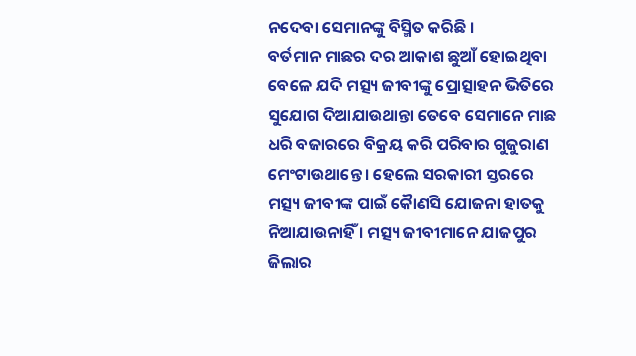ନଦେବା ସେମାନଙ୍କୁ ବିସ୍ମିତ କରିଛି ।
ବର୍ତମାନ ମାଛର ଦର ଆକାଶ ଛୁଆଁ ହୋଇଥିବା ବେଳେ ଯଦି ମତ୍ସ୍ୟ ଜୀବୀଙ୍କୁ ପ୍ରୋତ୍ସାହନ ଭିତିରେ ସୁଯୋଗ ଦିଆଯାଉଥାନ୍ତା ତେବେ ସେମାନେ ମାଛ ଧରି ବଜାରରେ ବିକ୍ରୟ କରି ପରିବାର ଗୁଜୁରାଣ ମେଂଟାଉଥାନ୍ତେ । ହେଲେ ସରକାରୀ ସ୍ତରରେ ମତ୍ସ୍ୟ ଜୀବୀଙ୍କ ପାଇଁ କୈାଣସି ଯୋଜନା ହାତକୁ ନିଆଯାଉନାହିଁ । ମତ୍ସ୍ୟ ଜୀବୀମାନେ ଯାଜପୁର ଜିଲାର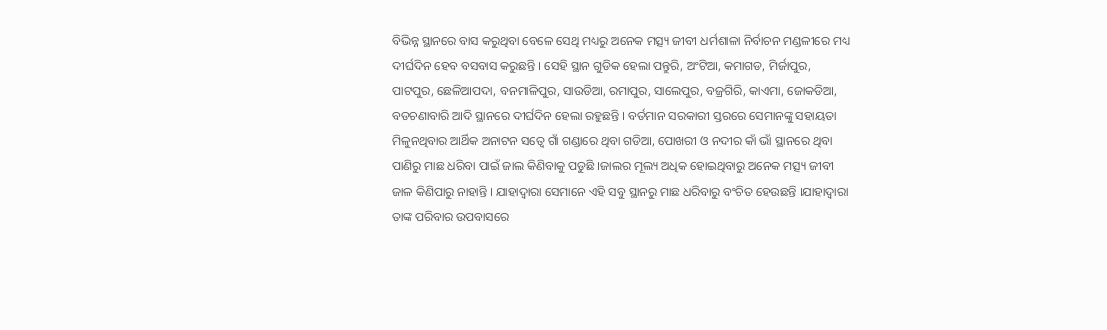ବିଭିନ୍ନ ସ୍ଥାନରେ ବାସ କରୁଥିବା ବେଳେ ସେଥି ମଧ୍ୟରୁ ଅନେକ ମତ୍ସ୍ୟ ଜୀବୀ ଧର୍ମଶାଳା ନିର୍ବାଚନ ମଣ୍ଡଳୀରେ ମଧ୍ୟ ଦୀର୍ଘଦିନ ହେବ ବସବାସ କରୁଛନ୍ତି । ସେହି ସ୍ଥାନ ଗୁଡିକ ହେଲା ପନ୍ତୁରି, ଅଂଟିଆ, କମାଗଡ, ମିର୍ଜାପୁର, ପାଟପୁର, ଛେଳିଆପଦା, ବନମାଳିପୁର, ସାଉଡିଆ, ରମାପୁର, ସାଲେପୁର, ବଜ୍ରଗିରି, କାଏମା, ଜୋକଡିଆ, ବଡଚଣାବାରି ଆଦି ସ୍ଥାନରେ ଦୀର୍ଘଦିନ ହେଲା ରହୁଛନ୍ତି । ବର୍ତମାନ ସରକାରୀ ସ୍ତରରେ ସେମାନଙ୍କୁ ସହାୟତା ମିଳୁନଥିବାର ଆର୍ଥିକ ଅନାଟନ ସତ୍ୱେ ଗାଁ ଗଣ୍ଡାରେ ଥିବା ଗଡିଆ, ପୋଖରୀ ଓ ନଦୀର କାଁ ଭାଁ ସ୍ଥାନରେ ଥିବା ପାଣିରୁ ମାଛ ଧରିବା ପାଇଁ ଜାଲ କିଣିବାକୁ ପଡୁଛି ।ଜାଲର ମୂଲ୍ୟ ଅଧିକ ହୋଇଥିବାରୁ ଅନେକ ମତ୍ସ୍ୟ ଜୀବୀ ଜାଳ କିଣିପାରୁ ନାହାନ୍ତି । ଯାହାଦ୍ୱାରା ସେମାନେ ଏହି ସବୁ ସ୍ଥାନରୁ ମାଛ ଧରିବାରୁ ବଂଚିତ ହେଉଛନ୍ତି ।ଯାହାଦ୍ୱାରା ତାଙ୍କ ପରିବାର ଉପବାସରେ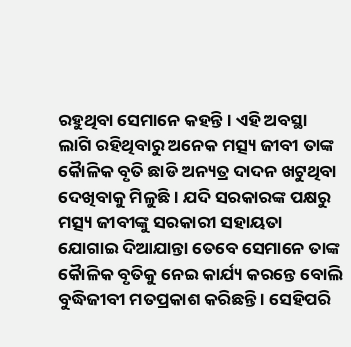ରହୁଥିବା ସେମାନେ କହନ୍ତି । ଏହି ଅବସ୍ଥା ଲାଗି ରହିଥିବାରୁ ଅନେକ ମତ୍ସ୍ୟ ଜୀବୀ ତାଙ୍କ କୈାଳିକ ବୃତି ଛାଡି ଅନ୍ୟତ୍ର ଦାଦନ ଖଟୁଥିବା ଦେଖିବାକୁ ମିଳୁଛି । ଯଦି ସରକାରଙ୍କ ପକ୍ଷରୁ ମତ୍ସ୍ୟ ଜୀବୀଙ୍କୁ ସରକାରୀ ସହାୟତା ଯୋଗାଇ ଦିଆଯାନ୍ତା ତେବେ ସେମାନେ ତାଙ୍କ କୈାଳିକ ବୃତିକୁ ନେଇ କାର୍ଯ୍ୟ କରନ୍ତେ ବୋଲି ବୁଦ୍ଧିଜୀବୀ ମତପ୍ରକାଶ କରିଛନ୍ତି । ସେହିପରି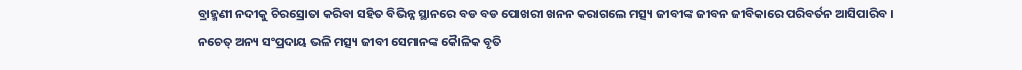ବ୍ରାହ୍ମଣୀ ନଦୀକୁ ଚିରସ୍ରୋତା କରିବା ସହିତ ବିଭିନ୍ନ ସ୍ଥାନରେ ବଡ ବଡ ପୋଖରୀ ଖନନ କରାଗଲେ ମତ୍ସ୍ୟ ଜୀବୀଙ୍କ ଜୀବନ ଜୀବିକାରେ ପରିବର୍ତନ ଆସିପାରିବ । ନଚେତ୍ ଅନ୍ୟ ସଂପ୍ରଦାୟ ଭଳି ମତ୍ସ୍ୟ ଜୀବୀ ସେମାନଙ୍କ କୈାଳିକ ବୃତି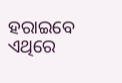ହରାଇବେ ଏଥିରେ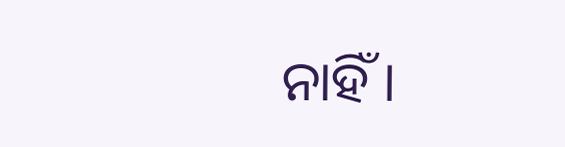ନାହିଁ ।